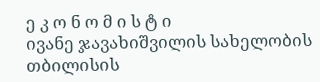ე კ ო ნ ო მ ი ს ტ ი
ივანე ჯავახიშვილის სახელობის თბილისის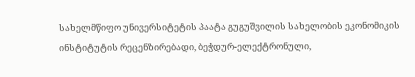სახელმწიფო უნივერსიტეტის პაატა გუგუშვილის სახელობის ეკონომიკის ინსტიტუტის რეცენზირებადი, ბეჭდურ-ელექტრონული,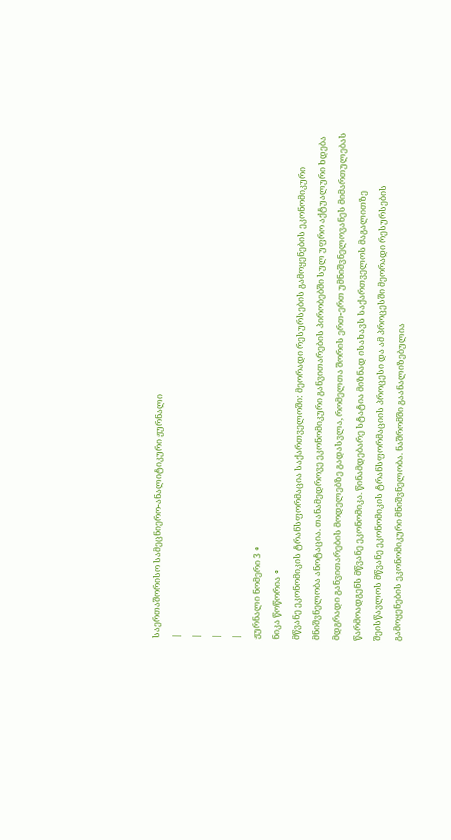საერთაშორისო სამეცნიერო-ანალიტიკური ჟურნალი
|
|
|
|
ჟურნალი ნომერი 3 ∘
ნიკა წოწორია ∘
მწვანე ეკონომიკის ტრანსფორმაცია საქართველოში: მეორადი რესურსების გამოყენების ეკონომიკური მნიშვნელობა ანოტაცია. თანამედროვე ეკონომიკური განვითარების პირობებში სულ უფრო აქტუალური ხდება მდგრადი განვითარების მოდელებზე გადასვლა, რომელთა შორის ერთ-ერთ უმნიშვნელოვანეს მიმართულებას წარმოადგენს მწვანე ეკონომიკა. წინამდებარე სტატია მიზნად ისახავს საქართველოს მაგალითზე შეისწავლოს მწვანე ეკონომიკის ტრანსფორმაციის პროცესი და ამ პროცესში მეორადი რესურსების გამოყენების ეკონომიკური მნიშვნელობა. ნაშრომში გაანალიზებულია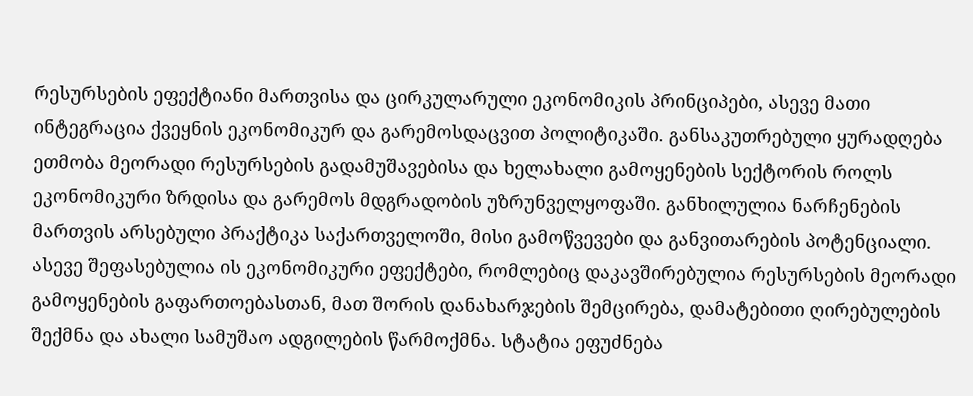რესურსების ეფექტიანი მართვისა და ცირკულარული ეკონომიკის პრინციპები, ასევე მათი ინტეგრაცია ქვეყნის ეკონომიკურ და გარემოსდაცვით პოლიტიკაში. განსაკუთრებული ყურადღება ეთმობა მეორადი რესურსების გადამუშავებისა და ხელახალი გამოყენების სექტორის როლს ეკონომიკური ზრდისა და გარემოს მდგრადობის უზრუნველყოფაში. განხილულია ნარჩენების მართვის არსებული პრაქტიკა საქართველოში, მისი გამოწვევები და განვითარების პოტენციალი. ასევე შეფასებულია ის ეკონომიკური ეფექტები, რომლებიც დაკავშირებულია რესურსების მეორადი გამოყენების გაფართოებასთან, მათ შორის დანახარჯების შემცირება, დამატებითი ღირებულების შექმნა და ახალი სამუშაო ადგილების წარმოქმნა. სტატია ეფუძნება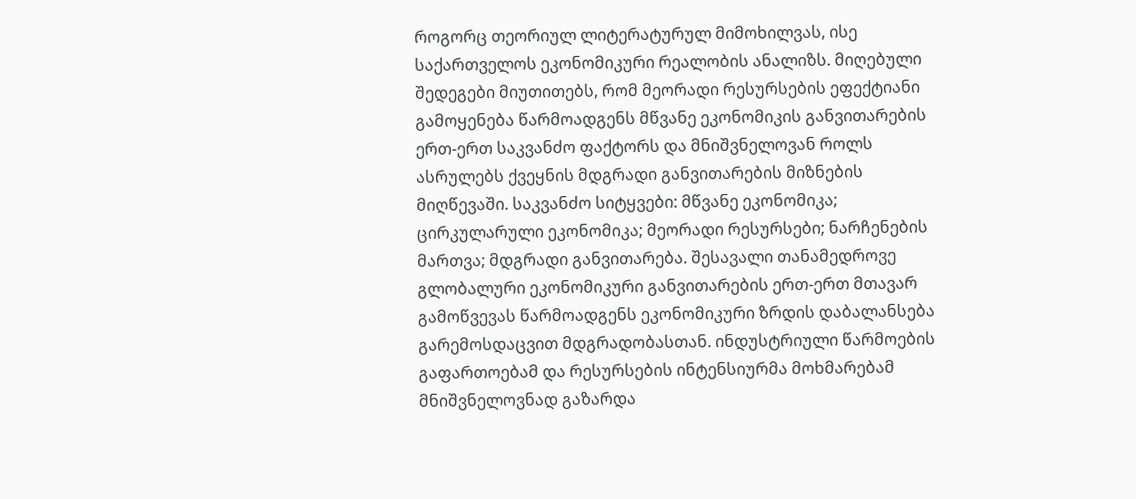როგორც თეორიულ ლიტერატურულ მიმოხილვას, ისე საქართველოს ეკონომიკური რეალობის ანალიზს. მიღებული შედეგები მიუთითებს, რომ მეორადი რესურსების ეფექტიანი გამოყენება წარმოადგენს მწვანე ეკონომიკის განვითარების ერთ-ერთ საკვანძო ფაქტორს და მნიშვნელოვან როლს ასრულებს ქვეყნის მდგრადი განვითარების მიზნების მიღწევაში. საკვანძო სიტყვები: მწვანე ეკონომიკა; ცირკულარული ეკონომიკა; მეორადი რესურსები; ნარჩენების მართვა; მდგრადი განვითარება. შესავალი თანამედროვე გლობალური ეკონომიკური განვითარების ერთ-ერთ მთავარ გამოწვევას წარმოადგენს ეკონომიკური ზრდის დაბალანსება გარემოსდაცვით მდგრადობასთან. ინდუსტრიული წარმოების გაფართოებამ და რესურსების ინტენსიურმა მოხმარებამ მნიშვნელოვნად გაზარდა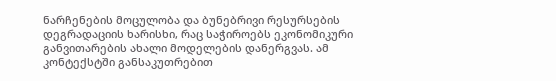ნარჩენების მოცულობა და ბუნებრივი რესურსების დეგრადაციის ხარისხი, რაც საჭიროებს ეკონომიკური განვითარების ახალი მოდელების დანერგვას. ამ კონტექსტში განსაკუთრებით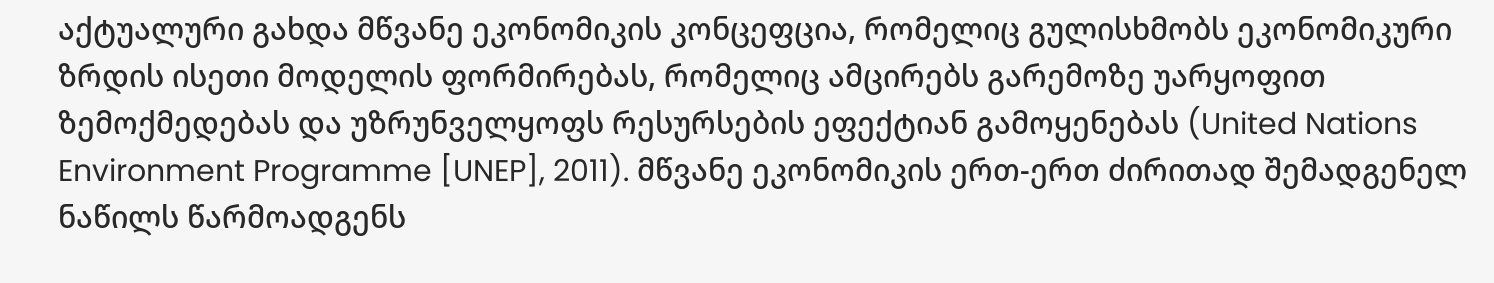აქტუალური გახდა მწვანე ეკონომიკის კონცეფცია, რომელიც გულისხმობს ეკონომიკური ზრდის ისეთი მოდელის ფორმირებას, რომელიც ამცირებს გარემოზე უარყოფით ზემოქმედებას და უზრუნველყოფს რესურსების ეფექტიან გამოყენებას (United Nations Environment Programme [UNEP], 2011). მწვანე ეკონომიკის ერთ-ერთ ძირითად შემადგენელ ნაწილს წარმოადგენს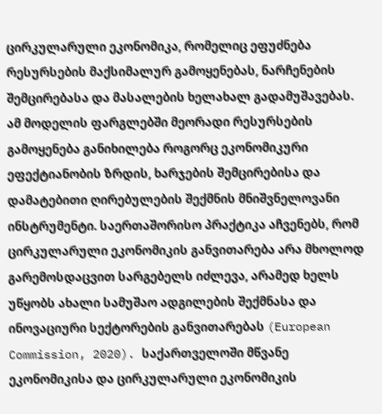ცირკულარული ეკონომიკა, რომელიც ეფუძნება რესურსების მაქსიმალურ გამოყენებას, ნარჩენების შემცირებასა და მასალების ხელახალ გადამუშავებას. ამ მოდელის ფარგლებში მეორადი რესურსების გამოყენება განიხილება როგორც ეკონომიკური ეფექტიანობის ზრდის, ხარჯების შემცირებისა და დამატებითი ღირებულების შექმნის მნიშვნელოვანი ინსტრუმენტი. საერთაშორისო პრაქტიკა აჩვენებს, რომ ცირკულარული ეკონომიკის განვითარება არა მხოლოდ გარემოსდაცვით სარგებელს იძლევა, არამედ ხელს უწყობს ახალი სამუშაო ადგილების შექმნასა და ინოვაციური სექტორების განვითარებას (European Commission, 2020). საქართველოში მწვანე ეკონომიკისა და ცირკულარული ეკონომიკის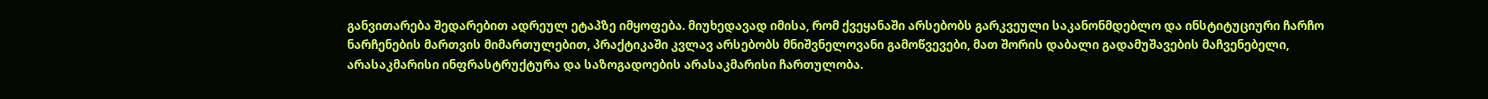განვითარება შედარებით ადრეულ ეტაპზე იმყოფება. მიუხედავად იმისა, რომ ქვეყანაში არსებობს გარკვეული საკანონმდებლო და ინსტიტუციური ჩარჩო ნარჩენების მართვის მიმართულებით, პრაქტიკაში კვლავ არსებობს მნიშვნელოვანი გამოწვევები, მათ შორის დაბალი გადამუშავების მაჩვენებელი, არასაკმარისი ინფრასტრუქტურა და საზოგადოების არასაკმარისი ჩართულობა.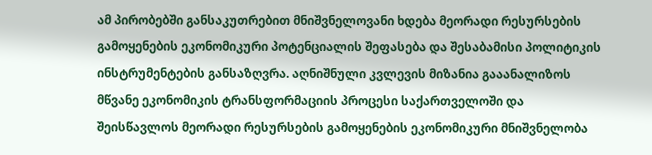ამ პირობებში განსაკუთრებით მნიშვნელოვანი ხდება მეორადი რესურსების გამოყენების ეკონომიკური პოტენციალის შეფასება და შესაბამისი პოლიტიკის ინსტრუმენტების განსაზღვრა. აღნიშნული კვლევის მიზანია გააანალიზოს მწვანე ეკონომიკის ტრანსფორმაციის პროცესი საქართველოში და შეისწავლოს მეორადი რესურსების გამოყენების ეკონომიკური მნიშვნელობა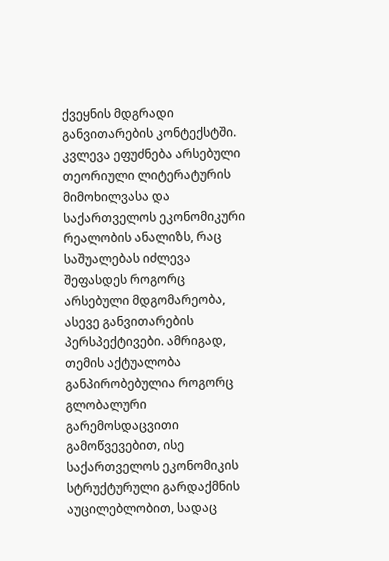ქვეყნის მდგრადი განვითარების კონტექსტში. კვლევა ეფუძნება არსებული თეორიული ლიტერატურის მიმოხილვასა და საქართველოს ეკონომიკური რეალობის ანალიზს, რაც საშუალებას იძლევა შეფასდეს როგორც არსებული მდგომარეობა, ასევე განვითარების პერსპექტივები. ამრიგად, თემის აქტუალობა განპირობებულია როგორც გლობალური გარემოსდაცვითი გამოწვევებით, ისე საქართველოს ეკონომიკის სტრუქტურული გარდაქმნის აუცილებლობით, სადაც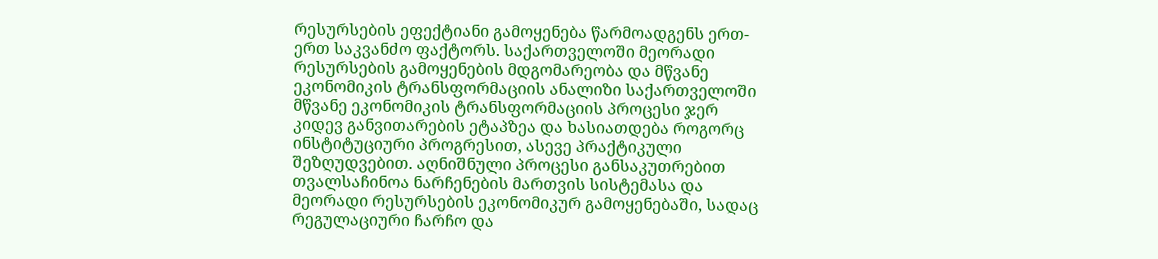რესურსების ეფექტიანი გამოყენება წარმოადგენს ერთ-ერთ საკვანძო ფაქტორს. საქართველოში მეორადი რესურსების გამოყენების მდგომარეობა და მწვანე ეკონომიკის ტრანსფორმაციის ანალიზი საქართველოში მწვანე ეკონომიკის ტრანსფორმაციის პროცესი ჯერ კიდევ განვითარების ეტაპზეა და ხასიათდება როგორც ინსტიტუციური პროგრესით, ასევე პრაქტიკული შეზღუდვებით. აღნიშნული პროცესი განსაკუთრებით თვალსაჩინოა ნარჩენების მართვის სისტემასა და მეორადი რესურსების ეკონომიკურ გამოყენებაში, სადაც რეგულაციური ჩარჩო და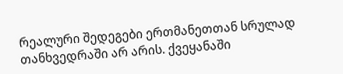რეალური შედეგები ერთმანეთთან სრულად თანხვედრაში არ არის. ქვეყანაში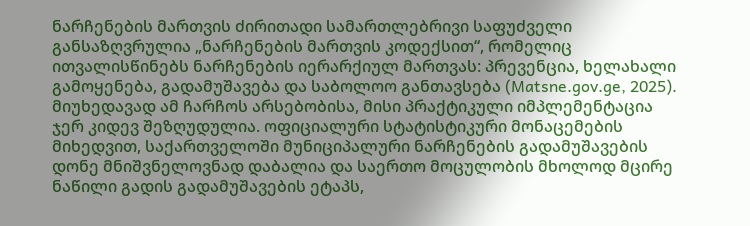ნარჩენების მართვის ძირითადი სამართლებრივი საფუძველი განსაზღვრულია „ნარჩენების მართვის კოდექსით“, რომელიც ითვალისწინებს ნარჩენების იერარქიულ მართვას: პრევენცია, ხელახალი გამოყენება, გადამუშავება და საბოლოო განთავსება (Matsne.gov.ge, 2025). მიუხედავად ამ ჩარჩოს არსებობისა, მისი პრაქტიკული იმპლემენტაცია ჯერ კიდევ შეზღუდულია. ოფიციალური სტატისტიკური მონაცემების მიხედვით, საქართველოში მუნიციპალური ნარჩენების გადამუშავების დონე მნიშვნელოვნად დაბალია და საერთო მოცულობის მხოლოდ მცირე ნაწილი გადის გადამუშავების ეტაპს,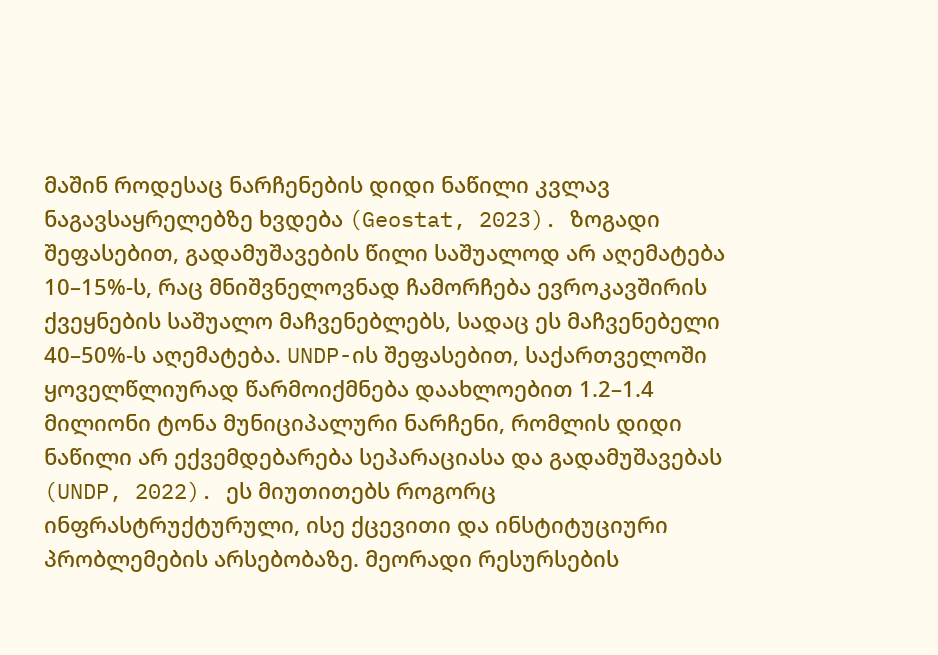მაშინ როდესაც ნარჩენების დიდი ნაწილი კვლავ ნაგავსაყრელებზე ხვდება (Geostat, 2023). ზოგადი შეფასებით, გადამუშავების წილი საშუალოდ არ აღემატება 10–15%-ს, რაც მნიშვნელოვნად ჩამორჩება ევროკავშირის ქვეყნების საშუალო მაჩვენებლებს, სადაც ეს მაჩვენებელი 40–50%-ს აღემატება. UNDP-ის შეფასებით, საქართველოში ყოველწლიურად წარმოიქმნება დაახლოებით 1.2–1.4 მილიონი ტონა მუნიციპალური ნარჩენი, რომლის დიდი ნაწილი არ ექვემდებარება სეპარაციასა და გადამუშავებას (UNDP, 2022). ეს მიუთითებს როგორც ინფრასტრუქტურული, ისე ქცევითი და ინსტიტუციური პრობლემების არსებობაზე. მეორადი რესურსების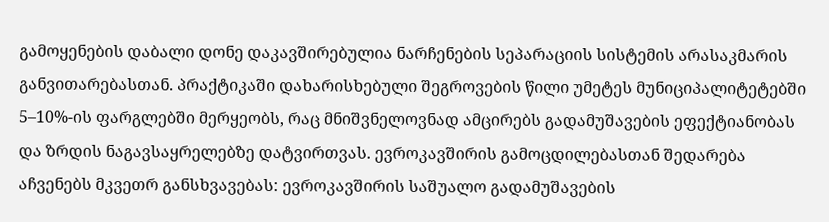გამოყენების დაბალი დონე დაკავშირებულია ნარჩენების სეპარაციის სისტემის არასაკმარის განვითარებასთან. პრაქტიკაში დახარისხებული შეგროვების წილი უმეტეს მუნიციპალიტეტებში 5–10%-ის ფარგლებში მერყეობს, რაც მნიშვნელოვნად ამცირებს გადამუშავების ეფექტიანობას და ზრდის ნაგავსაყრელებზე დატვირთვას. ევროკავშირის გამოცდილებასთან შედარება აჩვენებს მკვეთრ განსხვავებას: ევროკავშირის საშუალო გადამუშავების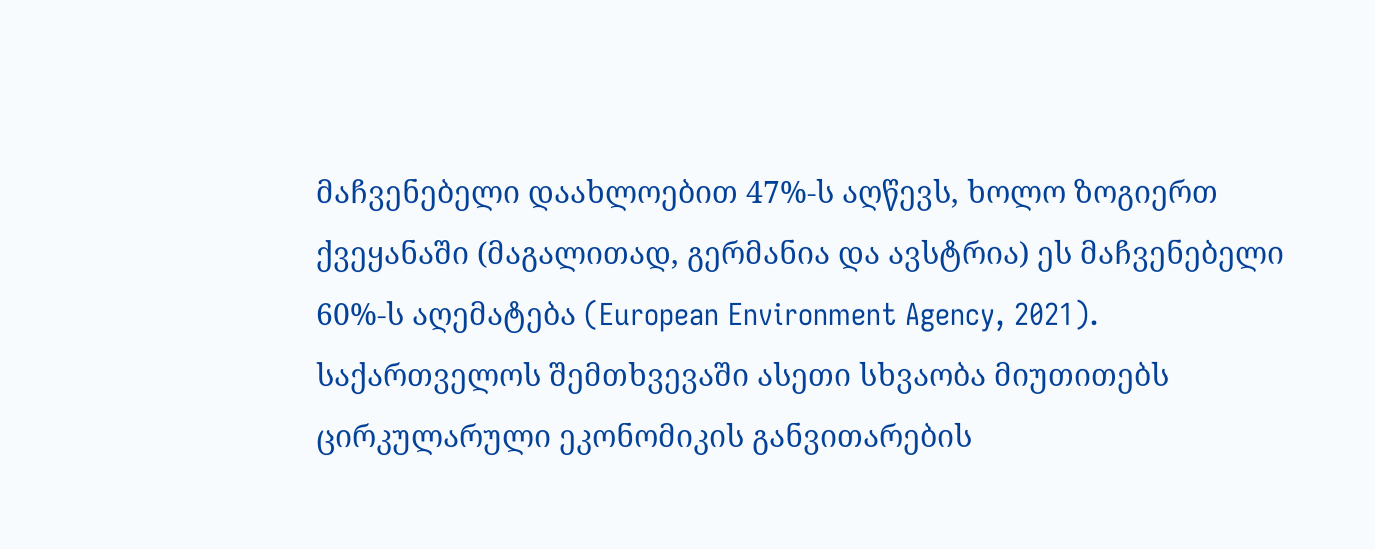მაჩვენებელი დაახლოებით 47%-ს აღწევს, ხოლო ზოგიერთ ქვეყანაში (მაგალითად, გერმანია და ავსტრია) ეს მაჩვენებელი 60%-ს აღემატება (European Environment Agency, 2021). საქართველოს შემთხვევაში ასეთი სხვაობა მიუთითებს ცირკულარული ეკონომიკის განვითარების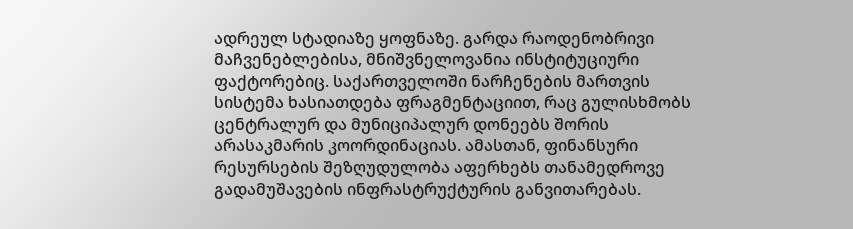ადრეულ სტადიაზე ყოფნაზე. გარდა რაოდენობრივი მაჩვენებლებისა, მნიშვნელოვანია ინსტიტუციური ფაქტორებიც. საქართველოში ნარჩენების მართვის სისტემა ხასიათდება ფრაგმენტაციით, რაც გულისხმობს ცენტრალურ და მუნიციპალურ დონეებს შორის არასაკმარის კოორდინაციას. ამასთან, ფინანსური რესურსების შეზღუდულობა აფერხებს თანამედროვე გადამუშავების ინფრასტრუქტურის განვითარებას.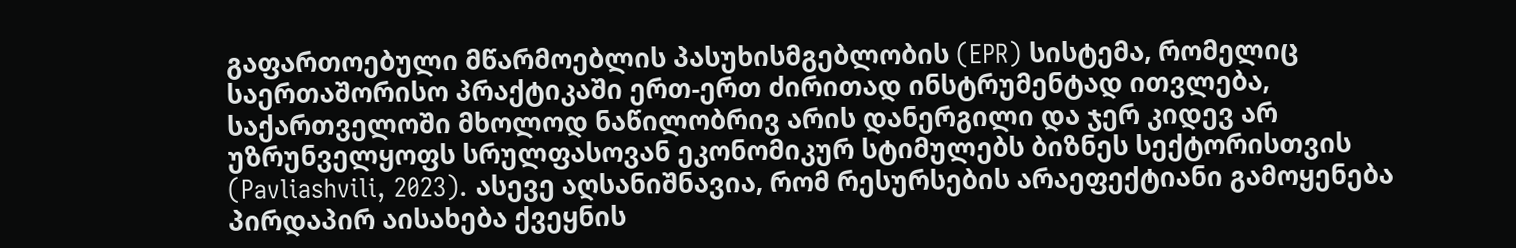გაფართოებული მწარმოებლის პასუხისმგებლობის (EPR) სისტემა, რომელიც საერთაშორისო პრაქტიკაში ერთ-ერთ ძირითად ინსტრუმენტად ითვლება, საქართველოში მხოლოდ ნაწილობრივ არის დანერგილი და ჯერ კიდევ არ უზრუნველყოფს სრულფასოვან ეკონომიკურ სტიმულებს ბიზნეს სექტორისთვის (Pavliashvili, 2023). ასევე აღსანიშნავია, რომ რესურსების არაეფექტიანი გამოყენება პირდაპირ აისახება ქვეყნის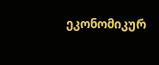ეკონომიკურ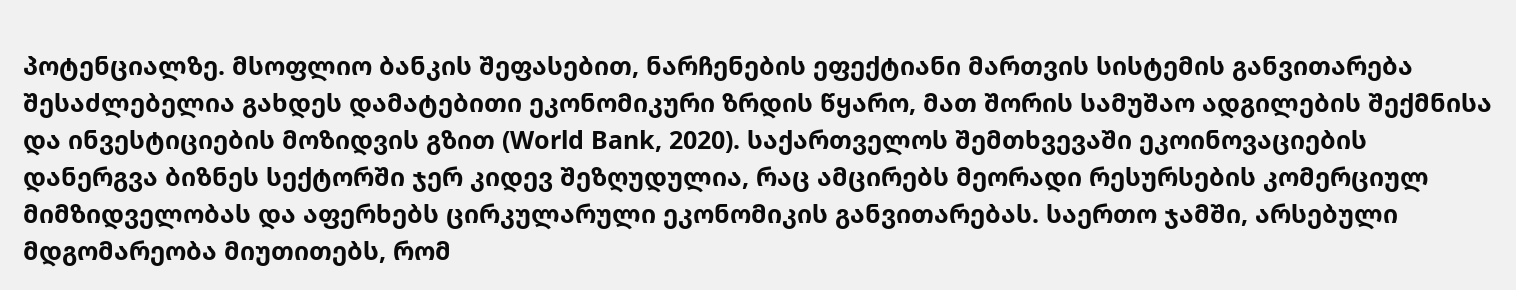პოტენციალზე. მსოფლიო ბანკის შეფასებით, ნარჩენების ეფექტიანი მართვის სისტემის განვითარება შესაძლებელია გახდეს დამატებითი ეკონომიკური ზრდის წყარო, მათ შორის სამუშაო ადგილების შექმნისა და ინვესტიციების მოზიდვის გზით (World Bank, 2020). საქართველოს შემთხვევაში ეკოინოვაციების დანერგვა ბიზნეს სექტორში ჯერ კიდევ შეზღუდულია, რაც ამცირებს მეორადი რესურსების კომერციულ მიმზიდველობას და აფერხებს ცირკულარული ეკონომიკის განვითარებას. საერთო ჯამში, არსებული მდგომარეობა მიუთითებს, რომ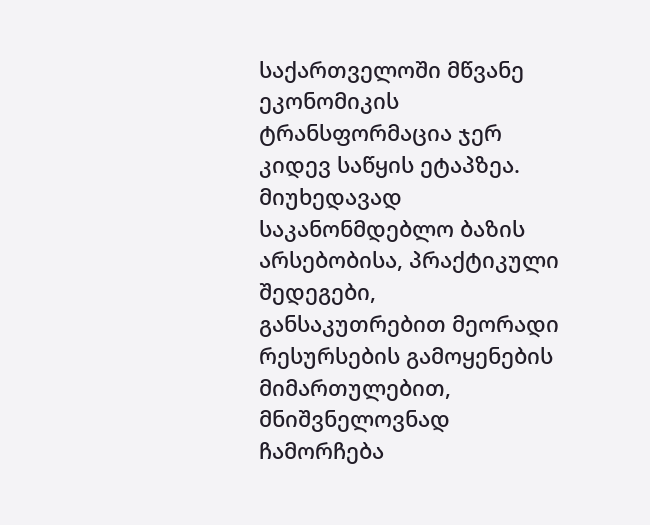საქართველოში მწვანე ეკონომიკის ტრანსფორმაცია ჯერ კიდევ საწყის ეტაპზეა. მიუხედავად საკანონმდებლო ბაზის არსებობისა, პრაქტიკული შედეგები, განსაკუთრებით მეორადი რესურსების გამოყენების მიმართულებით, მნიშვნელოვნად ჩამორჩება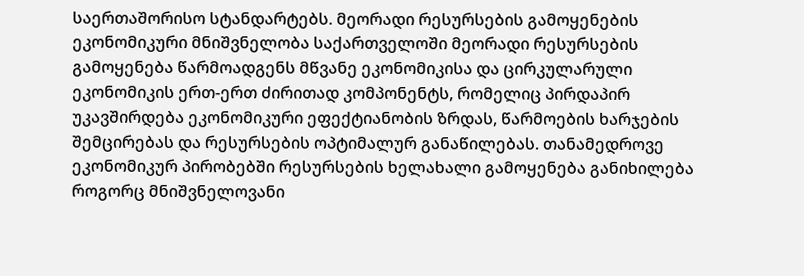საერთაშორისო სტანდარტებს. მეორადი რესურსების გამოყენების ეკონომიკური მნიშვნელობა საქართველოში მეორადი რესურსების გამოყენება წარმოადგენს მწვანე ეკონომიკისა და ცირკულარული ეკონომიკის ერთ-ერთ ძირითად კომპონენტს, რომელიც პირდაპირ უკავშირდება ეკონომიკური ეფექტიანობის ზრდას, წარმოების ხარჯების შემცირებას და რესურსების ოპტიმალურ განაწილებას. თანამედროვე ეკონომიკურ პირობებში რესურსების ხელახალი გამოყენება განიხილება როგორც მნიშვნელოვანი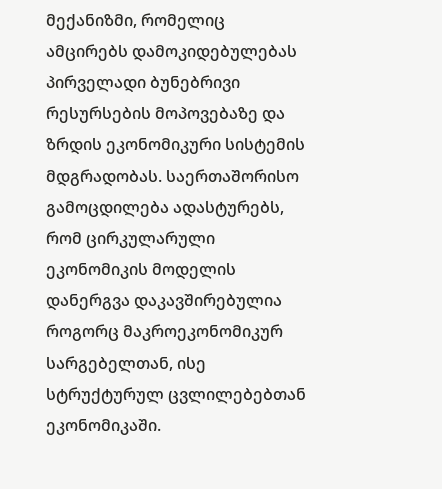მექანიზმი, რომელიც ამცირებს დამოკიდებულებას პირველადი ბუნებრივი რესურსების მოპოვებაზე და ზრდის ეკონომიკური სისტემის მდგრადობას. საერთაშორისო გამოცდილება ადასტურებს, რომ ცირკულარული ეკონომიკის მოდელის დანერგვა დაკავშირებულია როგორც მაკროეკონომიკურ სარგებელთან, ისე სტრუქტურულ ცვლილებებთან ეკონომიკაში.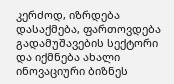კერძოდ, იზრდება დასაქმება, ფართოვდება გადამუშავების სექტორი და იქმნება ახალი ინოვაციური ბიზნეს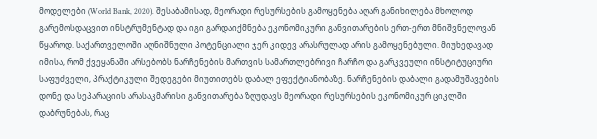მოდელები (World Bank, 2020). შესაბამისად, მეორადი რესურსების გამოყენება აღარ განიხილება მხოლოდ გარემოსდაცვით ინსტრუმენტად და იგი გარდაიქმნება ეკონომიკური განვითარების ერთ-ერთ მნიშვნელოვან წყაროდ. საქართველოში აღნიშნული პოტენციალი ჯერ კიდევ არასრულად არის გამოყენებული. მიუხედავად იმისა, რომ ქვეყანაში არსებობს ნარჩენების მართვის სამართლებრივი ჩარჩო და გარკვეული ინსტიტუციური საფუძველი, პრაქტიკული შედეგები მიუთითებს დაბალ ეფექტიანობაზე. ნარჩენების დაბალი გადამუშავების დონე და სეპარაციის არასაკმარისი განვითარება ზღუდავს მეორადი რესურსების ეკონომიკურ ციკლში დაბრუნებას, რაც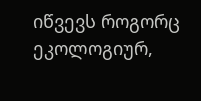იწვევს როგორც ეკოლოგიურ,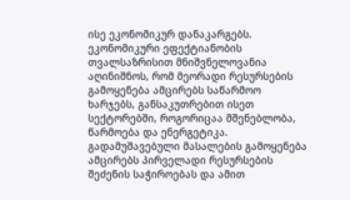ისე ეკონომიკურ დანაკარგებს. ეკონომიკური ეფექტიანობის თვალსაზრისით მნიშვნელოვანია აღინიშნოს, რომ მეორადი რესურსების გამოყენება ამცირებს საწარმოო ხარჯებს, განსაკუთრებით ისეთ სექტორებში, როგორიცაა მშენებლობა, წარმოება და ენერგეტიკა. გადამუშავებული მასალების გამოყენება ამცირებს პირველადი რესურსების შეძენის საჭიროებას და ამით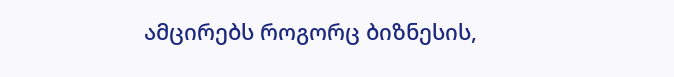ამცირებს როგორც ბიზნესის,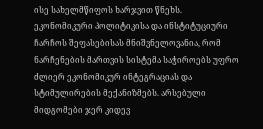ისე სახელმწიფოს ხარჯვით წნეხს. ეკონომიკური პოლიტიკისა და ინსტიტუციური ჩარჩოს შეფასებისას მნიშვნელოვანია, რომ ნარჩენების მართვის სისტემა საჭიროებს უფრო ძლიერ ეკონომიკურ ინტეგრაციას და სტიმულირების მექანიზმებს. არსებული მიდგომები ჯერ კიდევ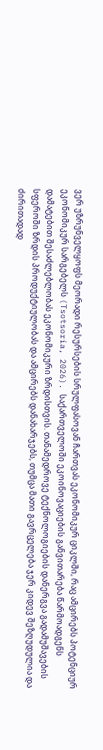ვერ უზრუნველყოფს მეორადი რესურსების სრულფასოვან ჩართვას ეკონომიკურ ციკლში, რაც ამცირებს პოტენციურ ეკონომიკურ სარგებელს (Tsotsoria, 2026). საქართველოში ეკოინოვაციების განვითარება წარმოადგენს დამატებით შესაძლებლობას ეკონომიკური ზრდისთვის. თანამედროვე ტექნოლოგიების დანერგვა გადამუშავების სფეროში ზრდის პროდუქტიულობას და ამცირებს დანახარჯებს, თუმცა მათი გავრცელება ჯერ კიდევ შეზღუდულია და ძირითადად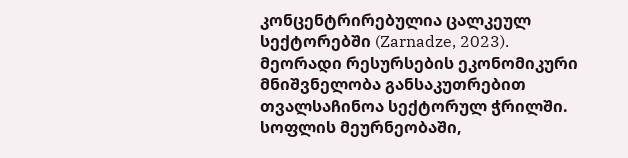კონცენტრირებულია ცალკეულ სექტორებში (Zarnadze, 2023). მეორადი რესურსების ეკონომიკური მნიშვნელობა განსაკუთრებით თვალსაჩინოა სექტორულ ჭრილში. სოფლის მეურნეობაში,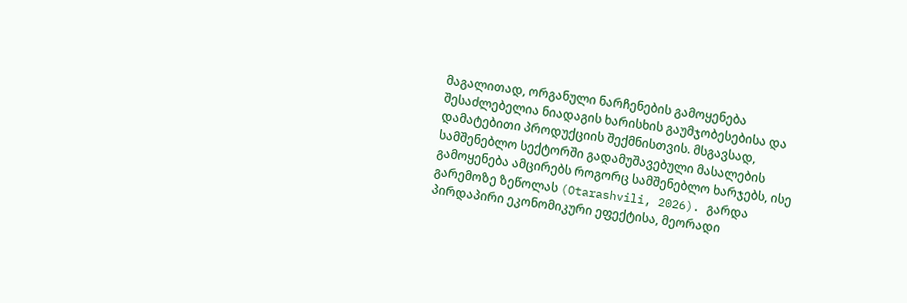მაგალითად, ორგანული ნარჩენების გამოყენება შესაძლებელია ნიადაგის ხარისხის გაუმჯობესებისა და დამატებითი პროდუქციის შექმნისთვის. მსგავსად, სამშენებლო სექტორში გადამუშავებული მასალების გამოყენება ამცირებს როგორც სამშენებლო ხარჯებს, ისე გარემოზე ზეწოლას (Otarashvili, 2026). გარდა პირდაპირი ეკონომიკური ეფექტისა, მეორადი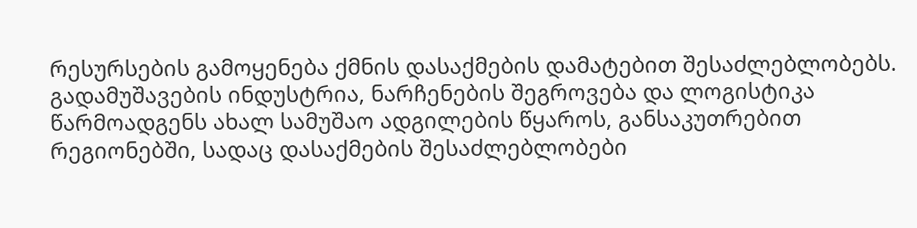რესურსების გამოყენება ქმნის დასაქმების დამატებით შესაძლებლობებს. გადამუშავების ინდუსტრია, ნარჩენების შეგროვება და ლოგისტიკა წარმოადგენს ახალ სამუშაო ადგილების წყაროს, განსაკუთრებით რეგიონებში, სადაც დასაქმების შესაძლებლობები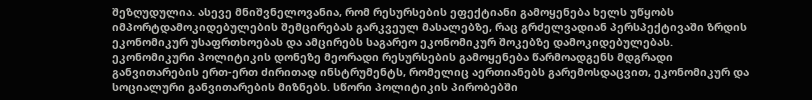შეზღუდულია. ასევე მნიშვნელოვანია, რომ რესურსების ეფექტიანი გამოყენება ხელს უწყობს იმპორტდამოკიდებულების შემცირებას გარკვეულ მასალებზე, რაც გრძელვადიან პერსპექტივაში ზრდის ეკონომიკურ უსაფრთხოებას და ამცირებს საგარეო ეკონომიკურ შოკებზე დამოკიდებულებას. ეკონომიკური პოლიტიკის დონეზე მეორადი რესურსების გამოყენება წარმოადგენს მდგრადი განვითარების ერთ-ერთ ძირითად ინსტრუმენტს, რომელიც აერთიანებს გარემოსდაცვით, ეკონომიკურ და სოციალური განვითარების მიზნებს. სწორი პოლიტიკის პირობებში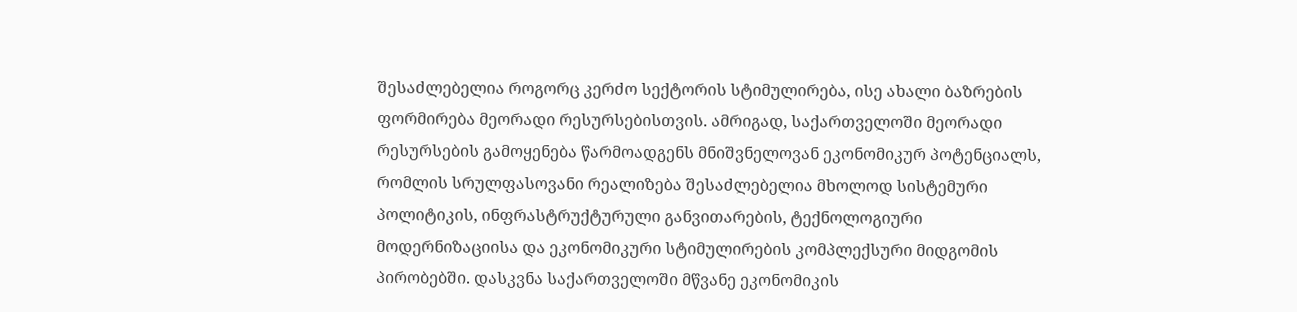შესაძლებელია როგორც კერძო სექტორის სტიმულირება, ისე ახალი ბაზრების ფორმირება მეორადი რესურსებისთვის. ამრიგად, საქართველოში მეორადი რესურსების გამოყენება წარმოადგენს მნიშვნელოვან ეკონომიკურ პოტენციალს, რომლის სრულფასოვანი რეალიზება შესაძლებელია მხოლოდ სისტემური პოლიტიკის, ინფრასტრუქტურული განვითარების, ტექნოლოგიური მოდერნიზაციისა და ეკონომიკური სტიმულირების კომპლექსური მიდგომის პირობებში. დასკვნა საქართველოში მწვანე ეკონომიკის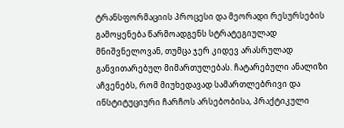ტრანსფორმაციის პროცესი და მეორადი რესურსების გამოყენება წარმოადგენს სტრატეგიულად მნიშვნელოვან, თუმცა ჯერ კიდევ არასრულად განვითარებულ მიმართულებას. ჩატარებული ანალიზი აჩვენებს, რომ მიუხედავად სამართლებრივი და ინსტიტუციური ჩარჩოს არსებობისა, პრაქტიკული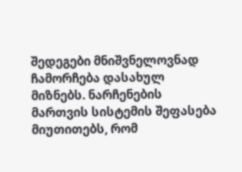შედეგები მნიშვნელოვნად ჩამორჩება დასახულ მიზნებს. ნარჩენების მართვის სისტემის შეფასება მიუთითებს, რომ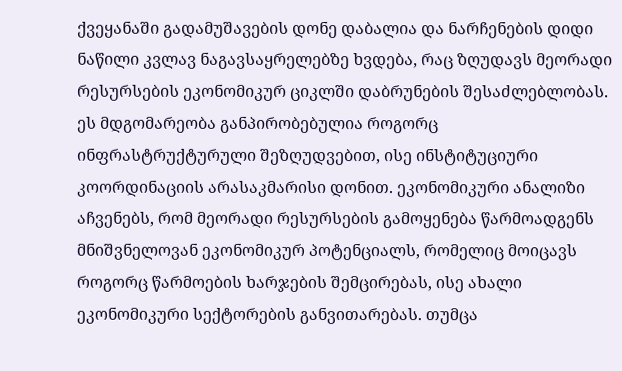ქვეყანაში გადამუშავების დონე დაბალია და ნარჩენების დიდი ნაწილი კვლავ ნაგავსაყრელებზე ხვდება, რაც ზღუდავს მეორადი რესურსების ეკონომიკურ ციკლში დაბრუნების შესაძლებლობას. ეს მდგომარეობა განპირობებულია როგორც ინფრასტრუქტურული შეზღუდვებით, ისე ინსტიტუციური კოორდინაციის არასაკმარისი დონით. ეკონომიკური ანალიზი აჩვენებს, რომ მეორადი რესურსების გამოყენება წარმოადგენს მნიშვნელოვან ეკონომიკურ პოტენციალს, რომელიც მოიცავს როგორც წარმოების ხარჯების შემცირებას, ისე ახალი ეკონომიკური სექტორების განვითარებას. თუმცა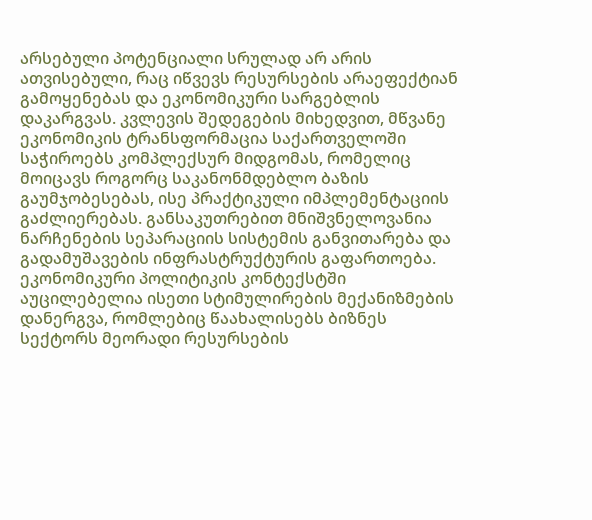არსებული პოტენციალი სრულად არ არის ათვისებული, რაც იწვევს რესურსების არაეფექტიან გამოყენებას და ეკონომიკური სარგებლის დაკარგვას. კვლევის შედეგების მიხედვით, მწვანე ეკონომიკის ტრანსფორმაცია საქართველოში საჭიროებს კომპლექსურ მიდგომას, რომელიც მოიცავს როგორც საკანონმდებლო ბაზის გაუმჯობესებას, ისე პრაქტიკული იმპლემენტაციის გაძლიერებას. განსაკუთრებით მნიშვნელოვანია ნარჩენების სეპარაციის სისტემის განვითარება და გადამუშავების ინფრასტრუქტურის გაფართოება. ეკონომიკური პოლიტიკის კონტექსტში აუცილებელია ისეთი სტიმულირების მექანიზმების დანერგვა, რომლებიც წაახალისებს ბიზნეს სექტორს მეორადი რესურსების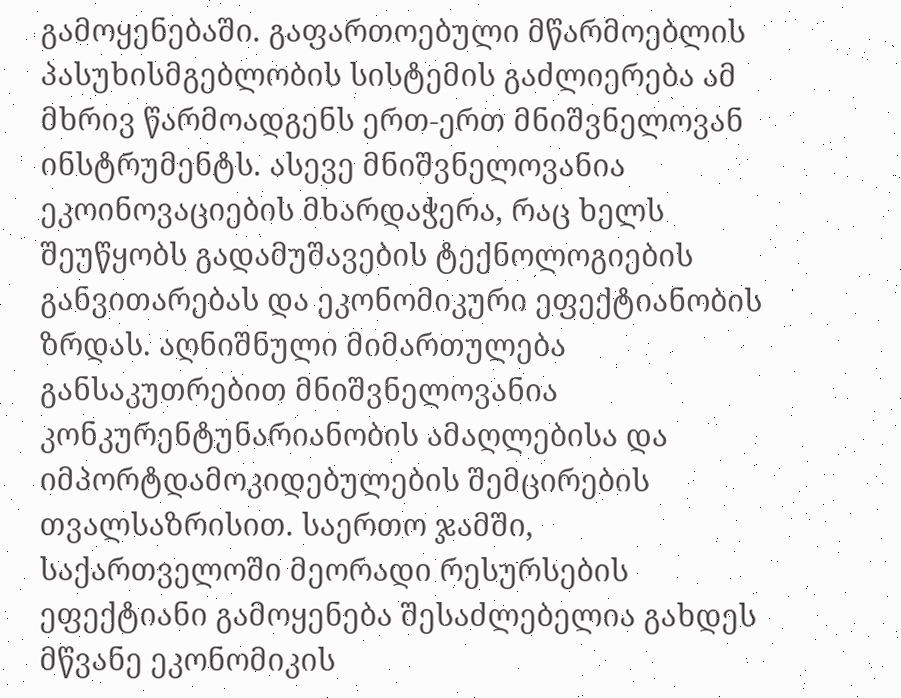გამოყენებაში. გაფართოებული მწარმოებლის პასუხისმგებლობის სისტემის გაძლიერება ამ მხრივ წარმოადგენს ერთ-ერთ მნიშვნელოვან ინსტრუმენტს. ასევე მნიშვნელოვანია ეკოინოვაციების მხარდაჭერა, რაც ხელს შეუწყობს გადამუშავების ტექნოლოგიების განვითარებას და ეკონომიკური ეფექტიანობის ზრდას. აღნიშნული მიმართულება განსაკუთრებით მნიშვნელოვანია კონკურენტუნარიანობის ამაღლებისა და იმპორტდამოკიდებულების შემცირების თვალსაზრისით. საერთო ჯამში, საქართველოში მეორადი რესურსების ეფექტიანი გამოყენება შესაძლებელია გახდეს მწვანე ეკონომიკის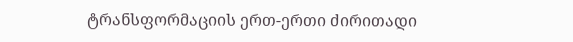ტრანსფორმაციის ერთ-ერთი ძირითადი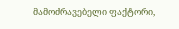მამოძრავებელი ფაქტორი,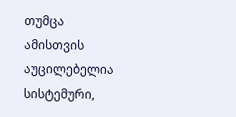თუმცა ამისთვის აუცილებელია სისტემური,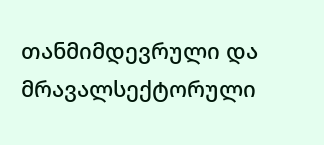თანმიმდევრული და მრავალსექტორული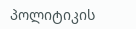პოლიტიკის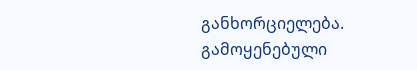განხორციელება. გამოყენებული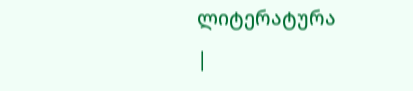ლიტერატურა
|